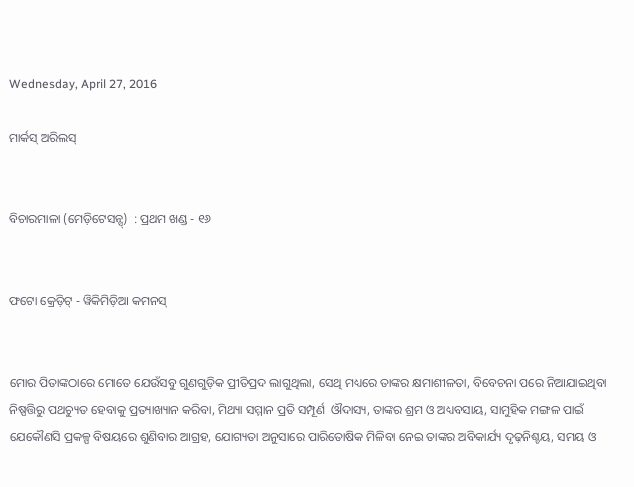Wednesday, April 27, 2016

ମାର୍କସ୍ ଅରିଲସ୍


ବିଚାରମାଳା (ମେଡ଼ିଟେସନ୍ସ୍)  : ପ୍ରଥମ ଖଣ୍ଡ - ୧୬


ଫଟୋ କ୍ରେଡ଼ିଟ୍ - ୱିକିମିଡ଼ିଆ କମନସ୍


ମୋର ପିତାଙ୍କଠାରେ ମୋତେ ଯେଉଁସବୁ ଗୁଣଗୁଡ଼ିକ ପ୍ରୀତିପ୍ରଦ ଲାଗୁଥିଲା, ସେଥି ମଧ୍ୟରେ ତାଙ୍କର କ୍ଷମାଶୀଳତା, ବିବେଚନା ପରେ ନିଆଯାଇଥିବା ନିଷ୍ପତ୍ତିରୁ ପଥଚ୍ୟୁତ ହେବାକୁ ପ୍ରତ୍ୟାଖ୍ୟାନ କରିବା, ମିଥ୍ୟା ସମ୍ମାନ ପ୍ରତି ସମ୍ପୂର୍ଣ  ଔଦାସ୍ୟ, ତାଙ୍କର ଶ୍ରମ ଓ ଅଧ୍ୟବସାୟ, ସାମୁହିକ ମଙ୍ଗଳ ପାଇଁ ଯେକୌଣସି ପ୍ରକଳ୍ପ ବିଷୟରେ ଶୁଣିବାର ଆଗ୍ରହ, ଯୋଗ୍ୟତା ଅନୁସାରେ ପାରିତୋଷିକ ମିଳିବା ନେଇ ତାଙ୍କର ଅବିକାର୍ଯ୍ୟ ଦୃଢ଼ନିଶ୍ଚୟ, ସମୟ ଓ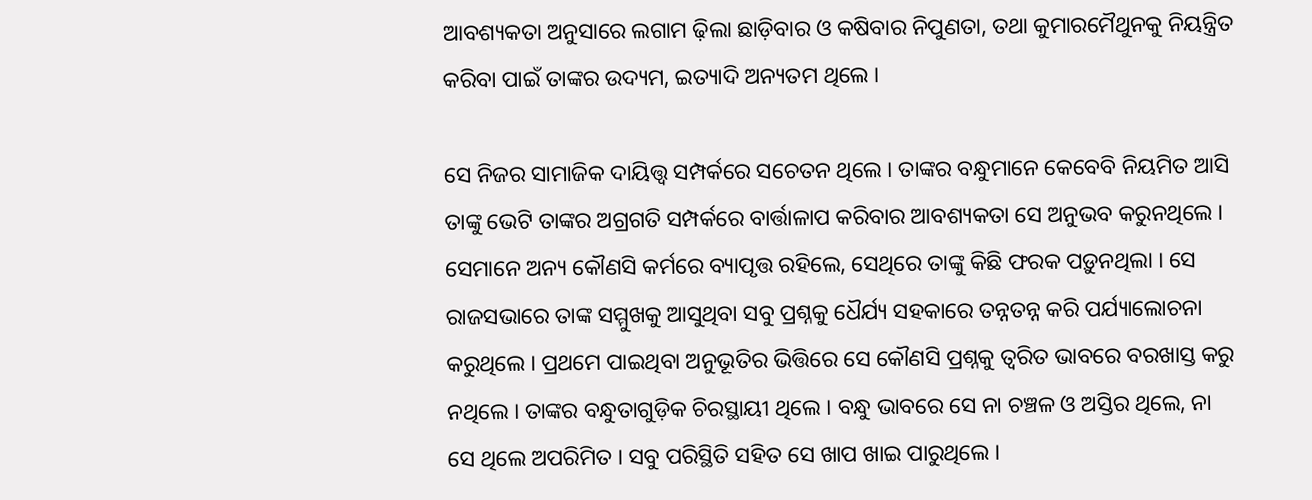ଆବଶ୍ୟକତା ଅନୁସାରେ ଲଗାମ ଢ଼ିଲା ଛାଡ଼ିବାର ଓ କଷିବାର ନିପୁଣତା, ତଥା କୁମାରମୈଥୁନକୁ ନିୟନ୍ତ୍ରିତ କରିବା ପାଇଁ ତାଙ୍କର ଉଦ୍ୟମ, ଇତ୍ୟାଦି ଅନ୍ୟତମ ଥିଲେ ।

ସେ ନିଜର ସାମାଜିକ ଦାୟିତ୍ତ୍ୱ ସମ୍ପର୍କରେ ସଚେତନ ଥିଲେ । ତାଙ୍କର ବନ୍ଧୁମାନେ କେବେବି ନିୟମିତ ଆସି ତାଙ୍କୁ ଭେଟି ତାଙ୍କର ଅଗ୍ରଗତି ସମ୍ପର୍କରେ ବାର୍ତ୍ତାଳାପ କରିବାର ଆବଶ୍ୟକତା ସେ ଅନୁଭବ କରୁନଥିଲେ । ସେମାନେ ଅନ୍ୟ କୌଣସି କର୍ମରେ ବ୍ୟାପୃତ୍ତ ରହିଲେ, ସେଥିରେ ତାଙ୍କୁ କିଛି ଫରକ ପଡ଼ୁନଥିଲା । ସେ ରାଜସଭାରେ ତାଙ୍କ ସମ୍ମୁଖକୁ ଆସୁଥିବା ସବୁ ପ୍ରଶ୍ନକୁ ଧୈର୍ଯ୍ୟ ସହକାରେ ତନ୍ନତନ୍ନ କରି ପର୍ଯ୍ୟାଲୋଚନା କରୁଥିଲେ । ପ୍ରଥମେ ପାଇଥିବା ଅନୁଭୂତିର ଭିତ୍ତିରେ ସେ କୌଣସି ପ୍ରଶ୍ନକୁ ତ୍ୱରିତ ଭାବରେ ବରଖାସ୍ତ କରୁ ନଥିଲେ । ତାଙ୍କର ବନ୍ଧୁତାଗୁଡ଼ିକ ଚିରସ୍ଥାୟୀ ଥିଲେ । ବନ୍ଧୁ ଭାବରେ ସେ ନା ଚଞ୍ଚଳ ଓ ଅସ୍ତିର ଥିଲେ, ନା ସେ ଥିଲେ ଅପରିମିତ । ସବୁ ପରିସ୍ଥିତି ସହିତ ସେ ଖାପ ଖାଇ ପାରୁଥିଲେ ।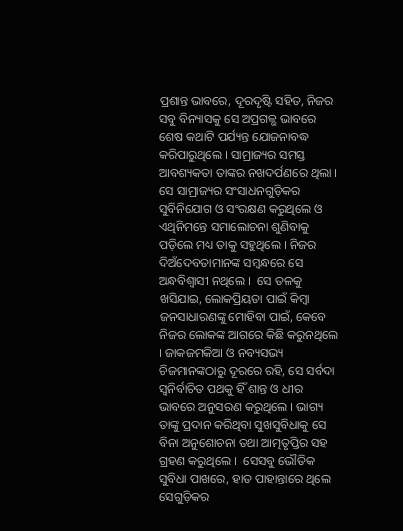ପ୍ରଶାନ୍ତ ଭାବରେ, ଦୂରଦୃଷ୍ଟି ସହିତ, ନିଜର ସବୁ ବିନ୍ୟାସକୁ ସେ ଅପ୍ରଗଳ୍ଭ ଭାବରେ ଶେଷ କଥାଟି ପର୍ଯ୍ୟନ୍ତ ଯୋଜନାବଦ୍ଧ କରିପାରୁଥିଲେ । ସାମ୍ରାଜ୍ୟର ସମସ୍ତ ଆବଶ୍ୟକତା ତାଙ୍କର ନଖଦର୍ପଣରେ ଥିଲା । ସେ ସାମ୍ରାଜ୍ୟର ସଂସାଧନଗୁଡ଼ିକର ସୁବିନିଯୋଗ ଓ ସଂରକ୍ଷଣ କରୁଥିଲେ ଓ ଏଥିନିମନ୍ତେ ସମାଲୋଚନା ଶୁଣିବାକୁ ପଡ଼ିଲେ ମଧ୍ୟ ତାକୁ ସହୁଥିଲେ । ନିଜର ଦିଅଁଦେବତାମାନଙ୍କ ସମ୍ବନ୍ଧରେ ସେ ଅନ୍ଧବିଶ୍ୱାସୀ ନଥିଲେ ।  ସେ ତଳକୁ ଖସିଯାଇ, ଲୋକପ୍ରିୟତା ପାଇଁ କିମ୍ବା ଜନସାଧାରଣଙ୍କୁ ମୋହିବା ପାଇଁ, କେବେ ନିଜର ଲୋକଙ୍କ ଆଗରେ କିଛି କରୁନଥିଲେ । ଜାକଜମକିଆ ଓ ନବ୍ୟସଭ୍ୟ ଚିଜମାନଙ୍କଠାରୁ ଦୂରରେ ରହି, ସେ ସର୍ବଦା ସ୍ୱନିର୍ବାଚିତ ପଥକୁ ହିଁ ଶାନ୍ତ ଓ ଧୀର ଭାବରେ ଅନୁସରଣ କରୁଥିଲେ । ଭାଗ୍ୟ ତାଙ୍କୁ ପ୍ରଦାନ କରିଥିବା ସୁଖସୁବିଧାକୁ ସେ ବିନା ଅନୁଶୋଚନା ତଥା ଆତ୍ମତୃପ୍ତିର ସହ ଗ୍ରହଣ କରୁଥିଲେ ।  ସେସବୁ ଭୌତିକ ସୁବିଧା ପାଖରେ, ହାତ ପାହାନ୍ତାରେ ଥିଲେ ସେଗୁଡ଼ିକର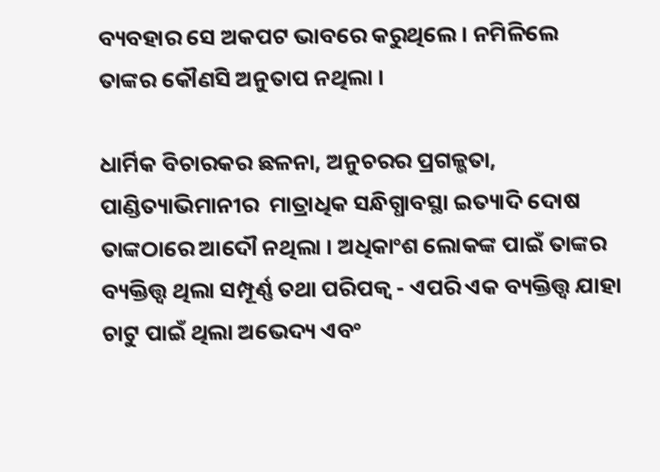ବ୍ୟବହାର ସେ ଅକପଟ ଭାବରେ କରୁଥିଲେ । ନମିଳିଲେ ତାଙ୍କର କୌଣସି ଅନୁତାପ ନଥିଲା ।

ଧାର୍ମିକ ବିଚାରକର ଛଳନା, ଅନୁଚରର ପ୍ରଗଳ୍ଭତା, ପାଣ୍ଡିତ୍ୟାଭିମାନୀର  ମାତ୍ରାଧିକ ସନ୍ଧିଗ୍ଧାବସ୍ଥା ଇତ୍ୟାଦି ଦୋଷ ତାଙ୍କଠାରେ ଆଦୌ ନଥିଲା । ଅଧିକାଂଶ ଲୋକଙ୍କ ପାଇଁ ତାଙ୍କର ବ୍ୟକ୍ତିତ୍ତ୍ୱ ଥିଲା ସମ୍ପୂର୍ଣ୍ଣ ତଥା ପରିପକ୍ୱ - ଏପରି ଏକ ବ୍ୟକ୍ତିତ୍ତ୍ୱ ଯାହା ଚାଟୁ ପାଇଁ ଥିଲା ଅଭେଦ୍ୟ ଏବଂ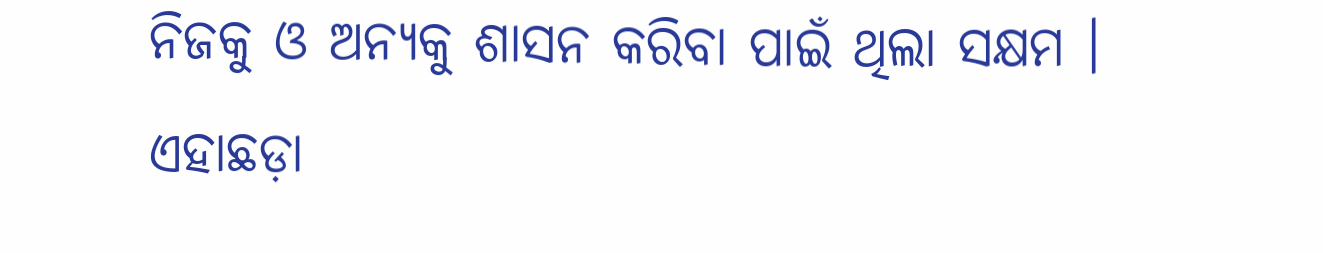ନିଜକୁ ଓ ଅନ୍ୟକୁ ଶାସନ କରିବା ପାଇଁ ଥିଲା ସକ୍ଷମ । ଏହାଛଡ଼ା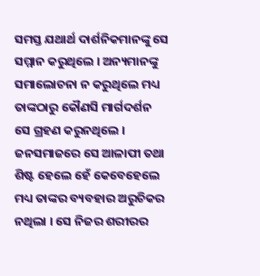ସମସ୍ତ ଯଥାର୍ଥ ଦାର୍ଶନିକମାନଙ୍କୁ ସେ ସମ୍ମାନ କରୁଥିଲେ । ଅନ୍ୟମାନଙ୍କୁ ସମାଲୋଚନା ନ କରୁଥିଲେ ମଧ୍ୟ ତାଙ୍କଠାରୁ କୌଣସି ମାର୍ଗଦର୍ଶନ ସେ ଗ୍ରହଣ କରୁନଥିଲେ । ଜନସମାଜରେ ସେ ଆଳାପୀ ତଥା ଶିଷ୍ଟ ହେଲେ ହେଁ କେବେହେଲେ ମଧ୍ୟ ତାଙ୍କର ବ୍ୟବହାର ଅରୁଚିକର ନଥିଲା । ସେ ନିଜର ଶରୀରର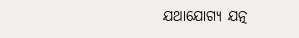ଯଥାଯୋଗ୍ୟ ଯତ୍ନ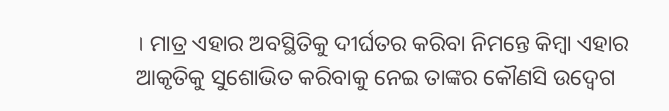। ମାତ୍ର ଏହାର ଅବସ୍ଥିତିକୁ ଦୀର୍ଘତର କରିବା ନିମନ୍ତେ କିମ୍ବା ଏହାର ଆକୃତିକୁ ସୁଶୋଭିତ କରିବାକୁ ନେଇ ତାଙ୍କର କୌଣସି ଉଦ୍ବେଗ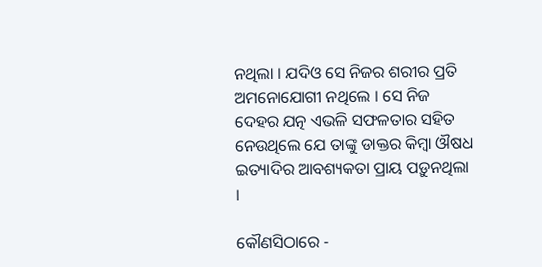ନଥିଲା । ଯଦିଓ ସେ ନିଜର ଶରୀର ପ୍ରତି ଅମନୋଯୋଗୀ ନଥିଲେ । ସେ ନିଜ ଦେହର ଯତ୍ନ ଏଭଳି ସଫଳତାର ସହିତ ନେଉଥିଲେ ଯେ ତାଙ୍କୁ ଡାକ୍ତର କିମ୍ବା ଔଷଧ ଇତ୍ୟାଦିର ଆବଶ୍ୟକତା ପ୍ରାୟ ପଡ଼ୁନଥିଲା ।

କୌଣସିଠାରେ -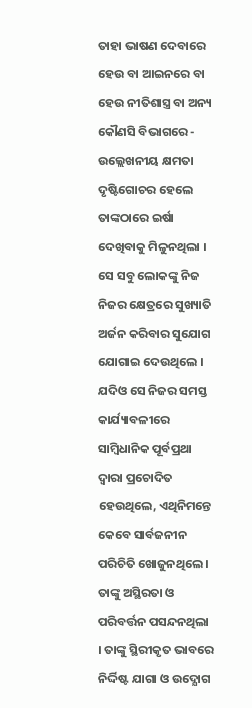ତାହା ଭାଷଣ ଦେବାରେ ହେଉ ବା ଆଇନରେ ବା ହେଉ ନୀତିଶାସ୍ତ୍ର ବା ଅନ୍ୟ କୌଣସି ବିଭାଗରେ - ଉଲ୍ଲେଖନୀୟ କ୍ଷମତା ଦୃଷ୍ଟିଗୋଚର ହେଲେ ତାଙ୍କଠାରେ ଇର୍ଷା ଦେଖିବାକୁ ମିଳୁନଥିଲା । ସେ ସବୁ ଲୋକଙ୍କୁ ନିଜ ନିଜର କ୍ଷେତ୍ରରେ ସୁଖ୍ୟାତି ଅର୍ଜନ କରିବାର ସୁଯୋଗ ଯୋଗାଇ ଦେଉଥିଲେ । ଯଦିଓ ସେ ନିଜର ସମସ୍ତ କାର୍ଯ୍ୟାବଳୀରେ ସାମ୍ବିଧାନିକ ପୂର୍ବପ୍ରଥା ଦ୍ୱାରା ପ୍ରଚୋଦିତ ହେଉଥିଲେ, ଏଥିନିମନ୍ତେ କେବେ ସାର୍ବଜନୀନ ପରିଚିତି ଖୋଜୁନଥିଲେ । ତାଙ୍କୁ ଅସ୍ଥିରତା ଓ ପରିବର୍ତ୍ତନ ପସନ୍ଦନଥିଲା । ତାଙ୍କୁ ସ୍ଥିରୀକୃତ ଭାବରେ ନିର୍ଦ୍ଦିଷ୍ଟ ଯାଗା ଓ ଉଦ୍ଯୋଗ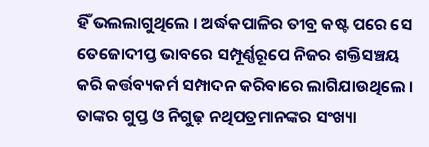ହିଁ ଭଲଲାଗୁଥିଲେ । ଅର୍ଦ୍ଧକପାଳିର ତୀବ୍ର କଷ୍ଟ ପରେ ସେ ତେଜୋଦୀପ୍ତ ଭାବରେ ସମ୍ପୂର୍ଣ୍ଣରୂପେ ନିଜର ଶକ୍ତିସଞ୍ଚୟ କରି କର୍ତ୍ତବ୍ୟକର୍ମ ସମ୍ପାଦନ କରିବାରେ ଲାଗିଯାଉଥିଲେ । ତାଙ୍କର ଗୁପ୍ତ ଓ ନିଗୁଢ଼ ନଥିପତ୍ରମାନଙ୍କର ସଂଖ୍ୟା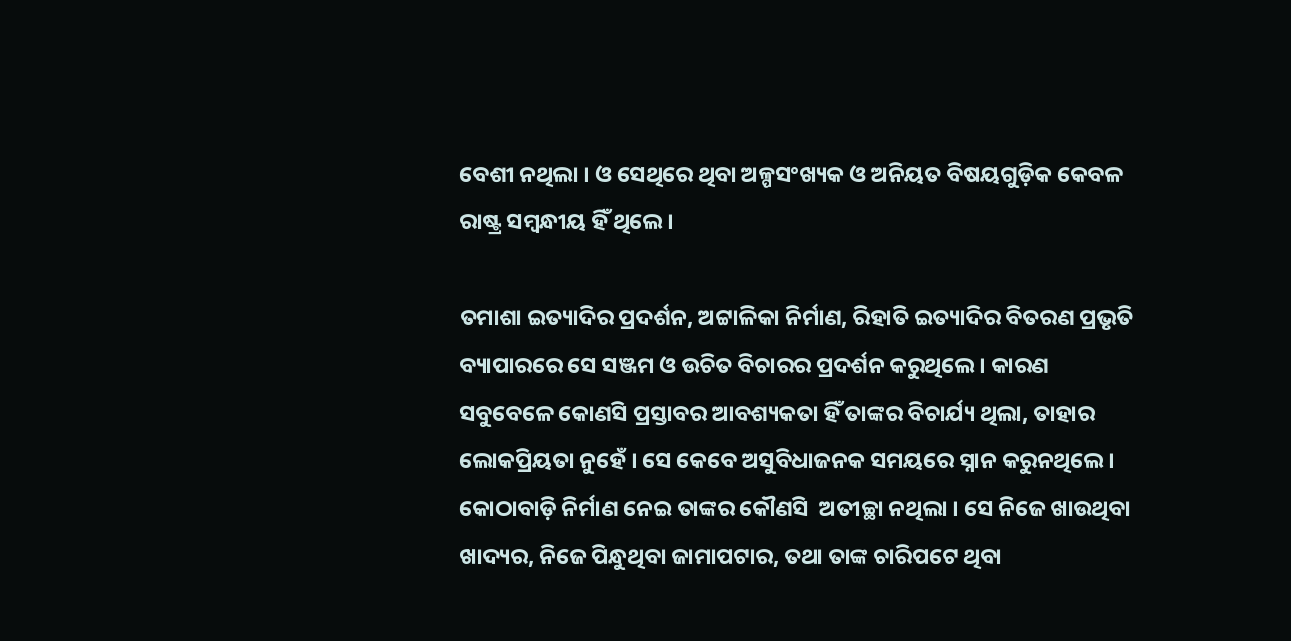ବେଶୀ ନଥିଲା । ଓ ସେଥିରେ ଥିବା ଅଳ୍ପସଂଖ୍ୟକ ଓ ଅନିୟତ ବିଷୟଗୁଡ଼ିକ କେବଳ ରାଷ୍ଟ୍ର ସମ୍ବନ୍ଧୀୟ ହିଁ ଥିଲେ ।

ତମାଶା ଇତ୍ୟାଦିର ପ୍ରଦର୍ଶନ, ଅଟ୍ଟାଳିକା ନିର୍ମାଣ, ରିହାତି ଇତ୍ୟାଦିର ବିତରଣ ପ୍ରଭୃତି ବ୍ୟାପାରରେ ସେ ସଞ୍ଜମ ଓ ଉଚିତ ବିଚାରର ପ୍ରଦର୍ଶନ କରୁଥିଲେ । କାରଣ ସବୁବେଳେ କୋଣସି ପ୍ରସ୍ତାବର ଆବଶ୍ୟକତା ହିଁ ତାଙ୍କର ବିଚାର୍ଯ୍ୟ ଥିଲା, ତାହାର ଲୋକପ୍ରିୟତା ନୁହେଁ । ସେ କେବେ ଅସୁବିଧାଜନକ ସମୟରେ ସ୍ନାନ କରୁନଥିଲେ । କୋଠାବାଡ଼ି ନିର୍ମାଣ ନେଇ ତାଙ୍କର କୌଣସି  ଅତୀଚ୍ଛା ନଥିଲା । ସେ ନିଜେ ଖାଉଥିବା ଖାଦ୍ୟର, ନିଜେ ପିନ୍ଧୁଥିବା ଜାମାପଟାର, ତଥା ତାଙ୍କ ଚାରିପଟେ ଥିବା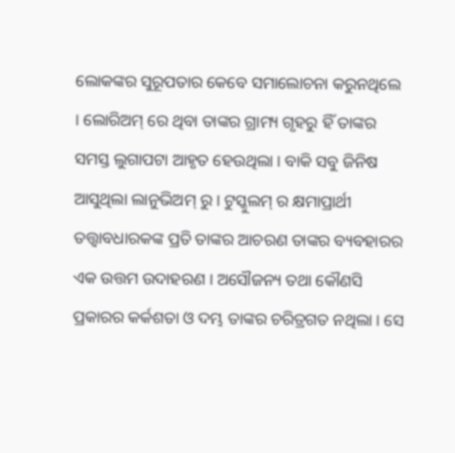ଲୋକଙ୍କର ସୁରୂପତାର କେବେ ସମାଲୋଚନା କରୁନଥିଲେ । ଲୋରିଅମ୍ ରେ ଥିବା ତାଙ୍କର ଗ୍ରାମ୍ୟ ଗୃହରୁ ହିଁ ତାଙ୍କର ସମସ୍ତ ଲୁଗାପଟା ଆହୃତ ହେଉଥିଲା । ବାକି ସବୁ ଜିନିଷ ଆସୁଥିଲା ଲାନୁଭିଅମ୍ ରୁ । ଟୁସ୍କୁଲମ୍ ର କ୍ଷମାପ୍ରାର୍ଥୀ ତତ୍ତ୍ୱାବଧାରକଙ୍କ ପ୍ରତି ତାଙ୍କର ଆଚରଣ ତାଙ୍କର ବ୍ୟବହାରର ଏକ ଉତ୍ତମ ଉଦାହରଣ । ଅସୌଜନ୍ୟ ତଥା କୌଣସି ପ୍ରକାରର କର୍କଶତା ଓ ଦମ୍ଭ ତାଙ୍କର ଚରିତ୍ରଗତ ନଥିଲା । ସେ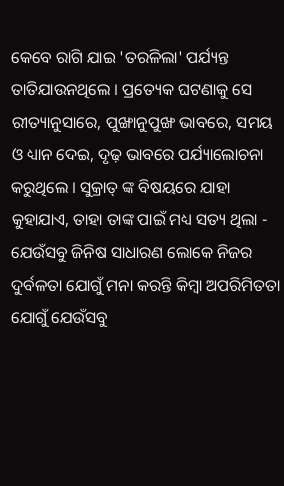କେବେ ରାଗି ଯାଇ 'ତରଳିଲା' ପର୍ଯ୍ୟନ୍ତ ତାତିଯାଉନଥିଲେ । ପ୍ରତ୍ୟେକ ଘଟଣାକୁ ସେ ରୀତ୍ୟାନୁସାରେ, ପୁଙ୍ଖାନୁପୁଙ୍ଖ ଭାବରେ, ସମୟ ଓ ଧ୍ୟାନ ଦେଇ, ଦୃଢ଼ ଭାବରେ ପର୍ଯ୍ୟାଲୋଚନା କରୁଥିଲେ । ସୁକ୍ରାତ୍ ଙ୍କ ବିଷୟରେ ଯାହା କୁହାଯାଏ, ତାହା ତାଙ୍କ ପାଇଁ ମଧ୍ୟ ସତ୍ୟ ଥିଲା - ଯେଉଁସବୁ ଜିନିଷ ସାଧାରଣ ଲୋକେ ନିଜର ଦୁର୍ବଳତା ଯୋଗୁଁ ମନା କରନ୍ତି କିମ୍ବା ଅପରିମିତତା ଯୋଗୁଁ ଯେଉଁସବୁ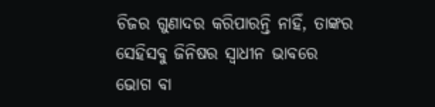ଚିଜର ଗୁଣାଦର କରିପାରନ୍ତି ନାହିଁ, ତାଙ୍କର ସେହିସବୁ ଜିନିଷର ସ୍ୱାଧୀନ ଭାବରେ ଭୋଗ ବା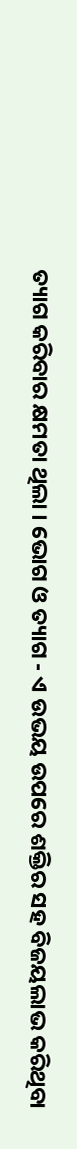ତ୍ୟାଗ କରିବାର କ୍ଷମତା ଥିଲା । ଭୋଗ ଓ ତ୍ୟାଗ - ଏ ଉଭୟ ଉପରେ ଶକ୍ତିର ସହ ବିଜୟଲାଭ କରିଥିବା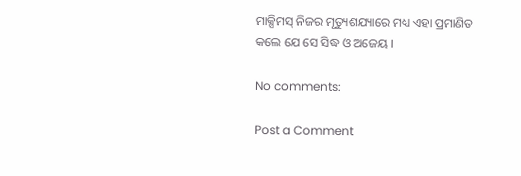ମାକ୍ସିମସ୍ ନିଜର ମୃତ୍ୟୁଶଯ୍ୟାରେ ମଧ୍ୟ ଏହା ପ୍ରମାଣିତ କଲେ ଯେ ସେ ସିଦ୍ଧ ଓ ଅଜେୟ ।

No comments:

Post a Comment